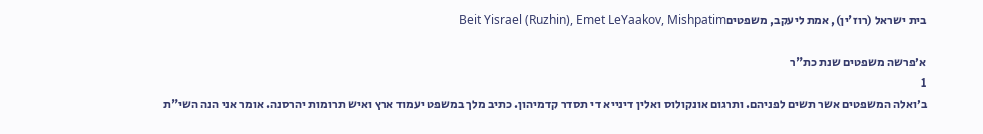בית ישראל (רוז'ין), אמת ליעקב, משפטיםBeit Yisrael (Ruzhin), Emet LeYaakov, Mishpatim

א׳פרשה משפטים שנת כת"ר
1
ב׳ואלה המשפטים אשר תשים לפניהם. ותרגום אונקולוס ואלין דינייא די תסדר קדמיהון. כתיב מלך במשפט יעמוד ארץ ואיש תרומות יהרסנה. אומר אני הנה השי"ת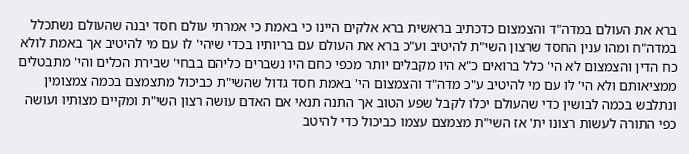ברא את העולם במדה"ד והצמצום כדכתיב בראשית ברא אלקים היינו כי באמת כי אמרתי עולם חסד יבנה שהעולם נשתכלל במדה"ח ומהו ענין החסד שרצון השי"ת להיטיב וע"כ ברא את העולם עם בריותיו בכדי שיהי' לו עם מי להיטיב אך באמת לולא כח הדין והצמצום לא הי' כלל ברואים כ"א היו מקבלים יותר מכפי כחם היו נשברים כליהם בבחי' שבירת הכלים והי' מתבטלים ממציאותם ולא הי' לו עם מי להיטיב ע"כ מדה"ד והצמצום הי' באמת חסד גדול שהשי"ת כביכול מתצמצם בכמה צמצומין ונתלבש בכמה לבושין כדי שהעולם יכלו לקבל שפע הטוב אך התנה תנאי אם האדם עושה רצון השי"ת ומקיים מצותיו ועושה כפי התורה לעשות רצונו ית' אז השי"ת מצמצם עצמו כביכול כדי להיטב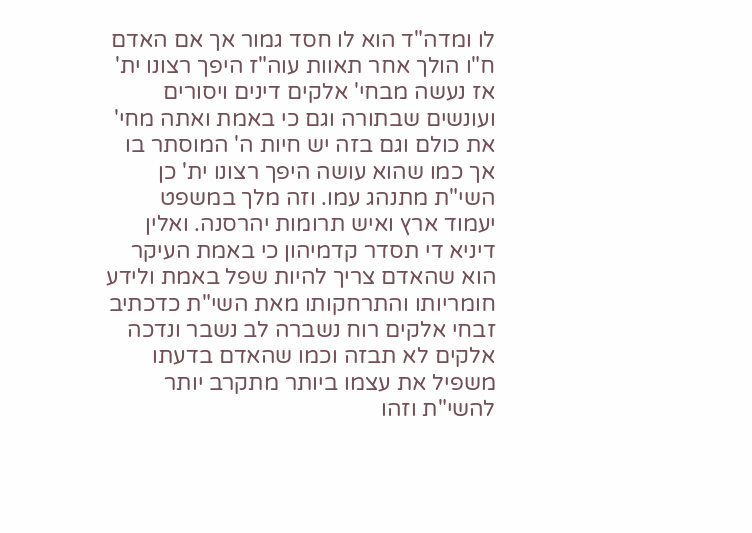לו ומדה"ד הוא לו חסד גמור אך אם האדם ח"ו הולך אחר תאוות עוה"ז היפך רצונו ית' אז נעשה מבחי' אלקים דינים ויסורים ועונשים שבתורה וגם כי באמת ואתה מחי' את כולם וגם בזה יש חיות ה' המוסתר בו אך כמו שהוא עושה היפך רצונו ית' כן השי"ת מתנהג עמו. וזה מלך במשפט יעמוד ארץ ואיש תרומות יהרסנה. ואלין דיניא די תסדר קדמיהון כי באמת העיקר הוא שהאדם צריך להיות שפל באמת ולידע חומריותו והתרחקותו מאת השי"ת כדכתיב זבחי אלקים רוח נשברה לב נשבר ונדכה אלקים לא תבזה וכמו שהאדם בדעתו משפיל את עצמו ביותר מתקרב יותר להשי"ת וזהו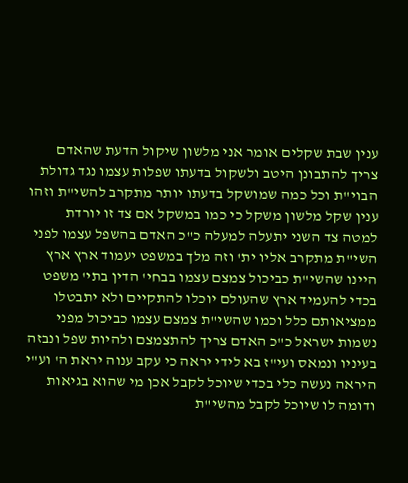ענין שבת שקלים אומר אני מלשון שיקול הדעת שהאדם צריך להתבונן היטב ולשקול בדעתו שפלות עצמו נגד גדולת הבוי"ת וכל כמה שמושקל בדעתו יותר מתקרב להשי"ת וזהו ענין שקל מלשון משקל כי כמו במשקל אם צד זו יורדת למטה צד השני יתעלה למעלה כ"כ האדם בהשפל עצמו לפני השי"ת מתקרב אליו ית' וזה מלך במשפט יעמוד ארץ ארץ היינו שהשי"ת כביכול צמצם עצמו בבחי' הדין בתי' משפט בכדי להעמיד ארץ שהעולם יוכלו להתקיים ולא יתבטלו ממציאותם כלל וכמו שהשי"ת צמצם עצמו כביכול מפני נשמות ישראל כ"כ האדם צריך להתצמצם ולהיות שפל ונבזה בעיניו ונמאס ועי"ז בא לידי יראה כי עקב ענוה יראת ה' וע"י היראה נעשה כלי בכדי שיוכל לקבל אכן מי שהוא בגיאות ודומה לו שיוכל לקבל מהשי"ת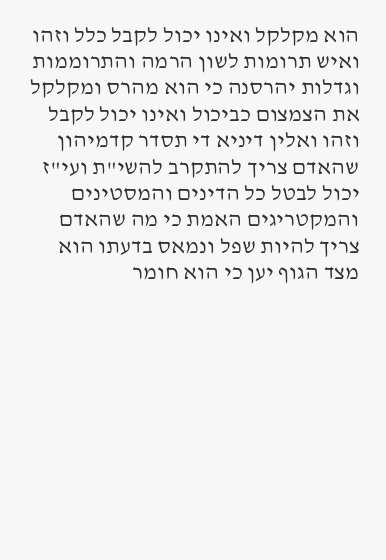הוא מקלקל ואינו יכול לקבל כלל וזהו ואיש תרומות לשון הרמה והתרוממות וגדלות יהרסנה כי הוא מהרס ומקלקל את הצמצום כביכול ואינו יכול לקבל וזהו ואלין דיניא די תסדר קדמיהון שהאדם צריך להתקרב להשי"ת ועי"ז יכול לבטל כל הדינים והמסטינים והמקטריגים האמת כי מה שהאדם צריך להיות שפל ונמאס בדעתו הוא מצד הגוף יען כי הוא חומר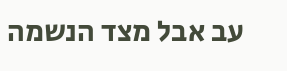עב אבל מצד הנשמה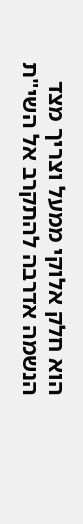הוא חלק אלוקי ממעל וצריך מצד הנשמה אדרבה להתקרב אל השי"ת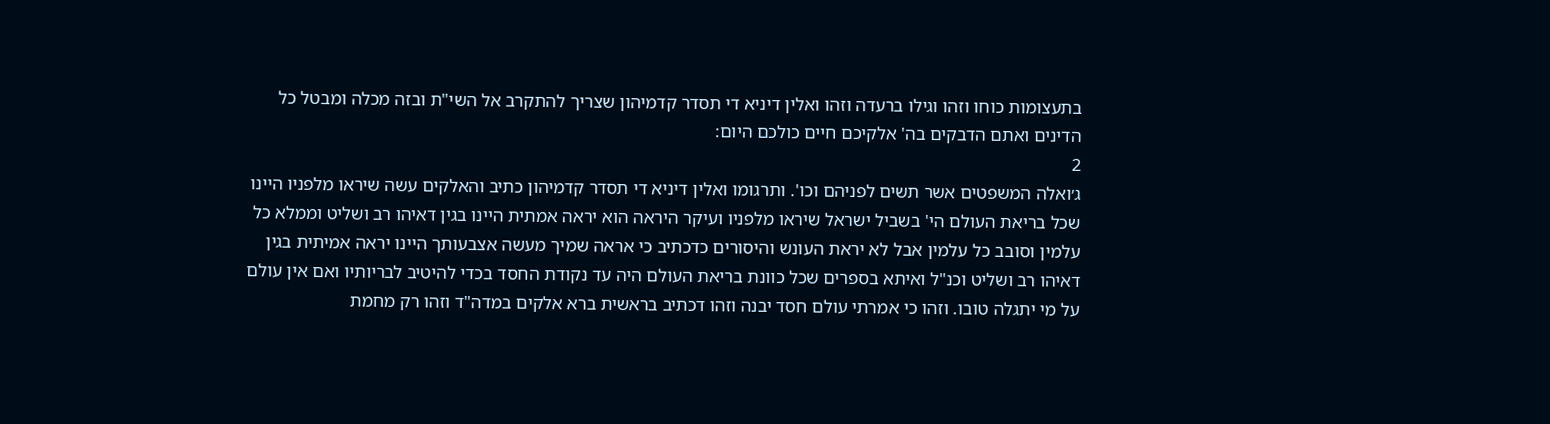בתעצומות כוחו וזהו וגילו ברעדה וזהו ואלין דיניא די תסדר קדמיהון שצריך להתקרב אל השי"ת ובזה מכלה ומבטל כל הדינים ואתם הדבקים בה' אלקיכם חיים כולכם היום:
2
ג׳ואלה המשפטים אשר תשים לפניהם וכו'. ותרגומו ואלין דיניא די תסדר קדמיהון כתיב והאלקים עשה שיראו מלפניו היינו שכל בריאת העולם הי' בשביל ישראל שיראו מלפניו ועיקר היראה הוא יראה אמתית היינו בגין דאיהו רב ושליט וממלא כל עלמין וסובב כל עלמין אבל לא יראת העונש והיסורים כדכתיב כי אראה שמיך מעשה אצבעותך היינו יראה אמיתית בגין דאיהו רב ושליט וכנ"ל ואיתא בספרים שכל כוונת בריאת העולם היה עד נקודת החסד בכדי להיטיב לבריותיו ואם אין עולם על מי יתגלה טובו. וזהו כי אמרתי עולם חסד יבנה וזהו דכתיב בראשית ברא אלקים במדה"ד וזהו רק מחמת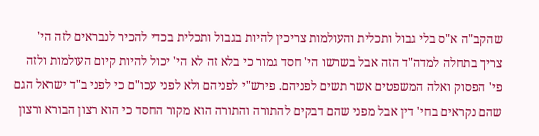שהקב"ה א"ס בלי גבול ותכלית והעולמות צריכין להיות בגבול ותכלית בכדי להכיר לנבראים לזה הי' צריך בתחלה למדה"ד הזה אבל בשרשו הי' חסד גמור כי בלא זה לא הי' יכול להיות קיום העולמות ולזה פי' הפסוק ואלה המשפטים אשר תשים לפניהם. פירש"י לפניהם ולא לפני עכו"ם כי לפני ב"ד ישראל הגם שהם נקראים בחי' דין אבל מפני שהם דבקים להתורה והתורה הוא מקור החסד כי הוא רצון הבורא ורצון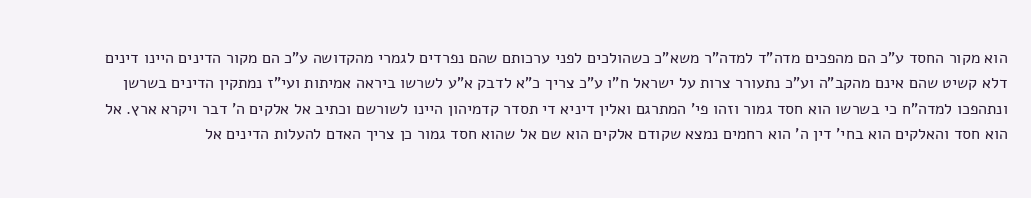הוא מקור החסד ע"כ הם מהפכים מדה"ד למדה"ר משא"כ כשהולכים לפני ערכותם שהם נפרדים לגמרי מהקדושה ע"כ הם מקור הדינים היינו דינים דלא קשיט שהם אינם מהקב"ה וע"כ נתעורר צרות על ישראל ח"ו ע"כ צריך כ"א לדבק א"ע לשרשו ביראה אמיתות ועי"ז נמתקין הדינים בשרשן ונתהפכו למדה"ח כי בשרשו הוא חסד גמור וזהו פי' המתרגם ואלין דיניא די תסדר קדמיהון היינו לשורשם וכתיב אל אלקים ה' דבר ויקרא ארץ. אל הוא חסד והאלקים הוא בחי' דין ה' הוא רחמים נמצא שקודם אלקים הוא שם אל שהוא חסד גמור כן צריך האדם להעלות הדינים אל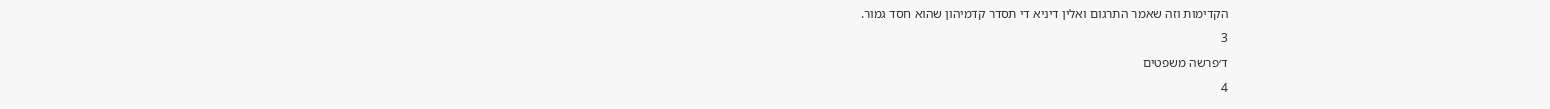הקדימות וזה שאמר התרגום ואלין דיניא די תסדר קדמיהון שהוא חסד גמור.
3
ד׳פרשה משפטים
4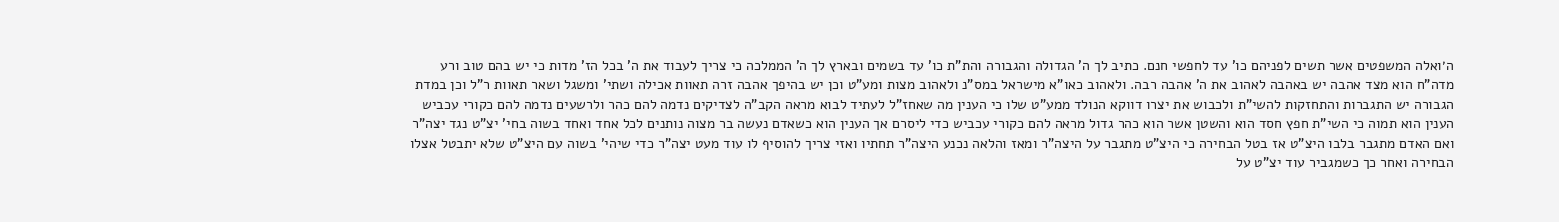ה׳ואלה המשפטים אשר תשים לפניהם כו' עד לחפשי חנם. כתיב לך ה' הגדולה והגבורה והת"ת כו' עד בשמים ובארץ לך ה' הממלכה כי צריך לעבוד את ה' בכל הז' מדות כי יש בהם טוב ורע מדה"ח הוא מצד אהבה יש באהבה לאהוב את ה' אהבה רבה. ולאהוב כאו"א מישראל במס"נ ולאהוב מצות ומע"ט וכן יש בהיפך אהבה זרה תאוות אכילה ושתי' ומשגל ושאר תאוות ר"ל וכן במדת הגבורה יש התגברות והתחזקות להשי"ת ולכבוש את יצרו דווקא הנולד ממע"ט שלו כי הענין מה שאחז"ל לעתיד לבוא מראה הקב"ה לצדיקים נדמה להם כהר ולרשעים נדמה להם כקורי עכביש הענין הוא תמוה כי השי"ת חפץ חסד הוא והשטן אשר הוא כהר גדול מראה להם כקורי עכביש כדי ליסרם אך הענין הוא כשאדם נעשה בר מצוה נותנים לכל אחד ואחד בשוה בחי' יצ"ט נגד יצה"ר ואם האדם מתגבר בלבו היצ"ט אז בטל הבחירה כי היצ"ט מתגבר על היצה"ר ומאז והלאה נכנע היצה"ר תחתיו ואזי צריך להוסיף לו עוד מעט יצה"ר כדי שיהי' בשוה עם היצ"ט שלא יתבטל אצלו הבחירה ואחר כך כשמגביר עוד יצ"ט על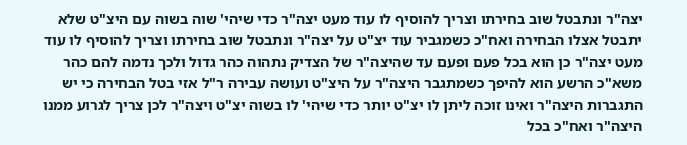יצה"ר ונתבטל שוב בחירתו וצריך להוסיף לו עוד מעט יצה"ר כדי שיהי' שוה בשוה עם היצ"ט שלא יתבטל אצלו הבחירה ואח"כ כשמגביר עוד יצ"ט על יצה"ר ונתבטל שוב בחירתו וצריך להוסיף לו עוד מעט יצה"ר כן הוא בכל פעם ופעם עד שהיצה"ר של הצדיק נתהוה כהר גדול ולכך נדמה להם כהר משא"כ הרשע הוא להיפך כשמתגבר היצה"ר על היצ"ט ועושה עבירה ר"ל אזי בטל הבחירה כי יש התגברות היצה"ר ואינו זוכה ליתן לו יצ"ט יותר כדי שיהי' לו בשוה יצ"ט ויצה"ר לכן צריך לגרוע ממנו היצה"ר ואח"כ בכל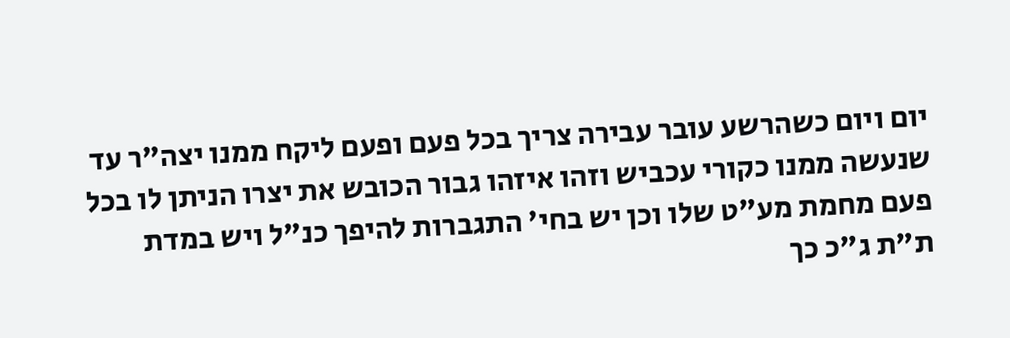יום ויום כשהרשע עובר עבירה צריך בכל פעם ופעם ליקח ממנו יצה"ר עד שנעשה ממנו כקורי עכביש וזהו איזהו גבור הכובש את יצרו הניתן לו בכל פעם מחמת מע"ט שלו וכן יש בחי' התגברות להיפך כנ"ל ויש במדת ת"ת ג"כ כך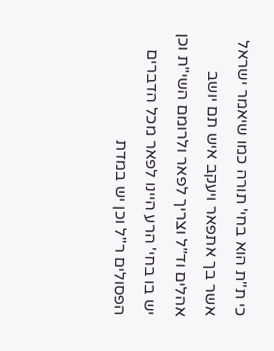כי ת"ת הוא בחי' תורה כמו שיאמר ישראל אשר בך אתפאר ויעקב איש תם יושב אהלים וד"ל וצריך לפאר ולרומם השי"ת וכן יש בו בחי' הרע היינו לפאר מכל הדברים הפסולים ר"ל וכן יש במדת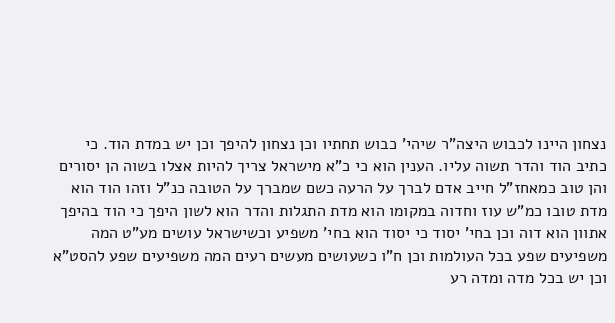נצחון היינו לכבוש היצה"ר שיהי' כבוש תחתיו וכן נצחון להיפך וכן יש במדת הוד. כי כתיב הוד והדר תשוה עליו. הענין הוא כי כ"א מישראל צריך להיות אצלו בשוה הן יסורים והן טוב כמאחז"ל חייב אדם לברך על הרעה כשם שמברך על הטובה כנ"ל וזהו הוד הוא מדת טובו כמ"ש עוז וחדוה במקומו הוא מדת התגלות והדר הוא לשון היפך כי הוד בהיפך אתוון הוא דוה וכן בחי' יסוד כי יסוד הוא בחי' משפיע וכשישראל עושים מע"ט המה משפיעים שפע בכל העולמות וכן ח"ו כשעושים מעשים רעים המה משפיעים שפע להסט"א וכן יש בכל מדה ומדה רע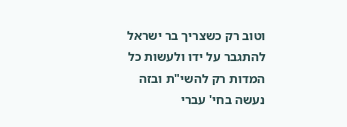וטוב רק כשצריך בר ישראל להתגבר על ידו ולעשות כל המדות רק להשי"ת ובזה נעשה בחי' עברי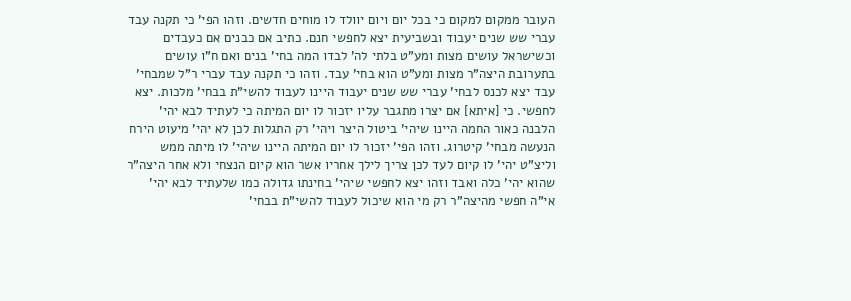העובר ממקום למקום כי בכל יום ויום יוולד לו מוחים חדשים. וזהו הפי' כי תקנה עבד עברי שש שנים יעבוד ובשביעית יצא לחפשי חנם. כתיב אם כבנים אם כעבדים וכשישראל עושים מצות ומע"ט בלתי לה' לבדו המה בחי' בנים ואם ח"ו עושים בתערובת היצה"ר מצות ומע"ט הוא בחי' עבד. וזהו כי תקנה עבד עברי ר"ל שמבחי' עבד יצא לכנס לבחי' עברי שש שנים יעבוד היינו לעבוד להשי"ת בבחי' מלכות. יצא לחפשי. כי [איתא] אם יצרו מתגבר עליו יזכור לו יום המיתה כי לעתיד לבא יהי' הלבנה כאור החמה היינו שיהי' ביטול היצר ויהי' רק התגלות לכן לא יהי' מיעוט הירח הנעשה מבחי' קיטרוג. וזהו הפי' יזכור לו יום המיתה היינו שיהי' לו מיתה ממש וליצ"ט יהי' לו קיום לעד לכן צריך לילך אחריו אשר הוא קיום הנצחי ולא אחר היצה"ר שהוא יהי' כלה ואבד וזהו יצא לחפשי שיהי' בחינתו גדולה כמו שלעתיד לבא יהי' אי"ה חפשי מהיצה"ר רק מי הוא שיכול לעבוד להשי"ת בבחי'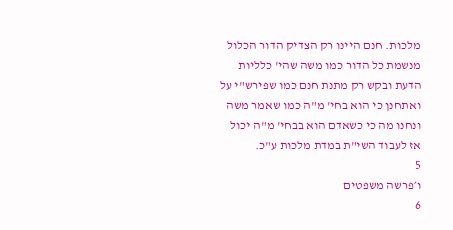מלכות. חנם היינו רק הצדיק הדור הכלול מנשמת כל הדור כמו משה שהי' כלליות הדעת ובקש רק מתנת חנם כמו שפירש"י על ואתחנן כי הוא בחי' מ"ה כמו שאמר משה ונחנו מה כי כשאדם הוא בבחי' מ"ה יכול אז לעבוד השי"ת במדת מלכות ע"כ.
5
ו׳פרשה משפטים
6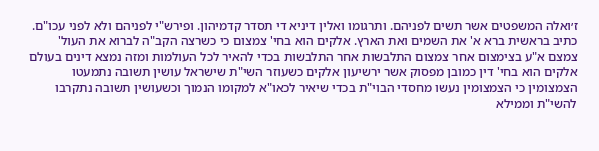ז׳ואלה המשפטים אשר תשים לפניהם. ותרגומו ואלין דיניא די תסדר קדמיהון. ופירש"י לפניהם ולא לפני עכו"ם. כתיב בראשית ברא א' את השמים ואת הארץ. אלקים הוא בחי' צמצום כי כשרצה הקב"ה לברוא את העול' צמצם א"ע בצימצום אחר צמצום התלבשות אחר התלבשות בכדי להאיר לכל העולמות ומזה נמצא דינים בעולם אלקים הוא בחי' דין כמובן מפסוק אשר ירשיעון אלקים כשעוזר השי"ת שישראל עושין תשובה נתמעטו הצמצומין כי הצמצומין נעשו מחסדי הבוי"ת בכדי שיאיר לכאו"א למקומו הנמוך וכשעושין תשובה נתקרבו להשי"ת וממילא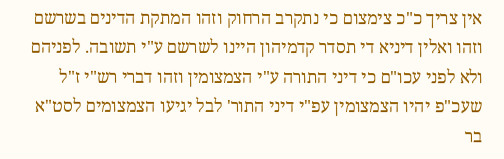אין צריך כ"כ צימצום כי נתקרב הרחוק וזהו המתקת הדינים בשרשם וזהו ואלין דיניא די תסדר קדמיהון היינו לשרשם ע"י תשובה. לפניהם ולא לפני עכו"ם כי דיני התורה ע"י הצמצומין וזהו דברי רש"י ז"ל שעכ"פ יהיו הצמצומין עפ"י דיני התור' לבל יגיעו הצמצומים לסט"א בר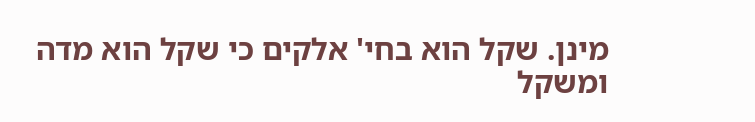מינן. שקל הוא בחי' אלקים כי שקל הוא מדה ומשקל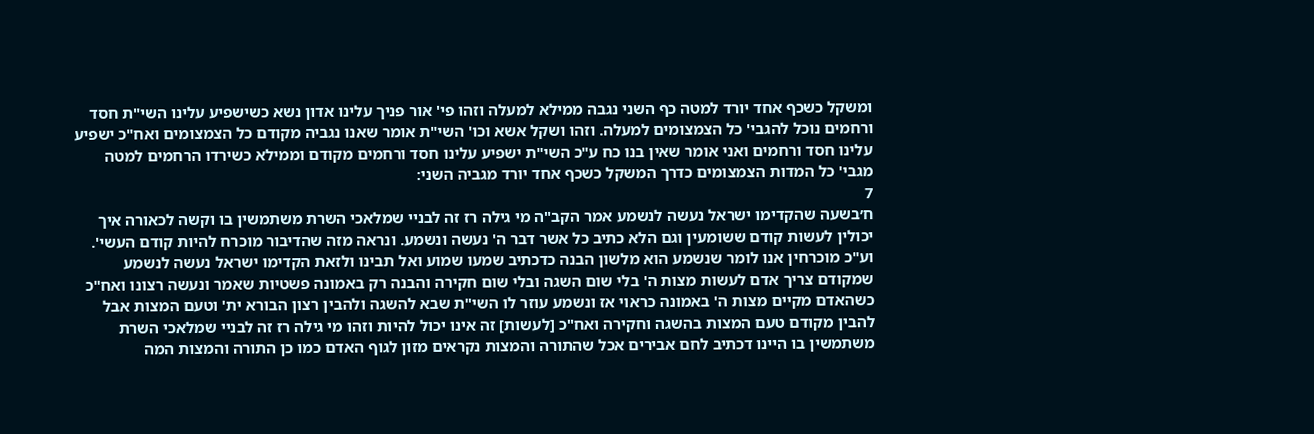ומשקל כשכף אחד יורד למטה כף השני נגבה ממילא למעלה וזהו פי' אור פניך עלינו אדון נשא כשישפיע עלינו השי"ת חסד ורחמים נוכל להגבי' כל הצמצומים למעלה. וזהו ושקל אשא וכו' השי"ת אומר שאנו נגביה מקודם כל הצמצומים ואח"כ ישפיע עלינו חסד ורחמים ואני אומר שאין בנו כח ע"כ השי"ת ישפיע עלינו חסד ורחמים מקודם וממילא כשירדו הרחמים למטה מגבי' כל המדות הצמצומים כדרך המשקל כשכף אחד יורד מגביה השני:
7
ח׳בשעה שהקדימו ישראל נעשה לנשמע אמר הקב"ה מי גילה רז זה לבניי שמלאכי השרת משתמשין בו וקשה לכאורה איך יכולין לעשות קודם ששומעין וגם הלא כתיב כל אשר דבר ה' נעשה ונשמע. ונראה מזה שהדיבור מוכרח להיות קודם העשי'. וע"כ מוכרחין אנו לומר שנשמע הוא מלשון הבנה כדכתיב שמעו שמוע ואל תבינו ולזאת הקדימו ישראל נעשה לנשמע שמקודם צריך אדם לעשות מצות ה' בלי שום השגה ובלי שום חקירה והבנה רק באמונה פשטיות שאמר ונעשה רצונו ואח"כ כשהאדם מקיים מצות ה' באמונה כראוי אז ונשמע עוזר לו השי"ת שבא להשגה ולהבין רצון הבורא ית' וטעם המצות אבל להבין מקודם טעם המצות בהשגה וחקירה ואח"כ [לעשות] זה אינו יכול להיות וזהו מי גילה רז זה לבניי שמלאכי השרת משתמשין בו היינו דכתיב לחם אבירים אכל שהתורה והמצות נקראים מזון לגוף האדם כמו כן התורה והמצות המה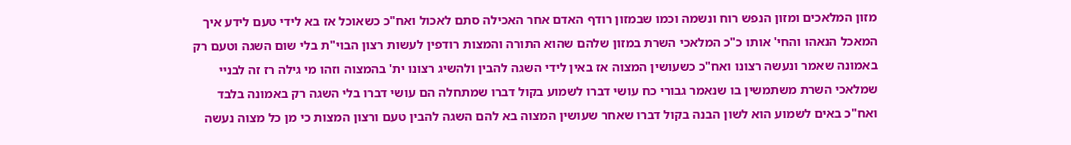מזון המלאכים ומזון הנפש רוח ונשמה וכמו שבמזון רודף האדם אחר האכילה סתם לאכול ואח"כ כשאוכל אז בא לידי טעם לידע איך המאכל הנאהו והחי' אותו כ"כ המלאכי השרת במזון שלהם שהוא התורה והמצות רודפין לעשות רצון הבוי"ת בלי שום השגה וטעם רק באמונה שאמר ונעשה רצונו ואח"כ כשעושין המצוה אז באין לידי השגה להבין ולהשיג רצונו ית' בהמצוה וזהו מי גילה רז זה לבניי שמלאכי השרת משתמשין בו שנאמר גבורי כח עושי דברו לשמוע בקול דברו שמתחלה הם עושי דברו בלי השגה רק באמונה בלבד ואח"כ באים לשמוע הוא לשון הבנה בקול דברו שאחר שעושין המצוה בא להם השגה להבין טעם ורצון המצות כי מן כל מצוה נעשה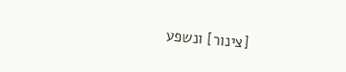[צינור] ונשפע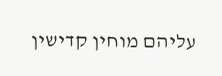עליהם מוחין קדישין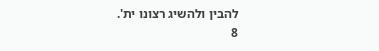להבין ולהשיג רצונו ית'.
8